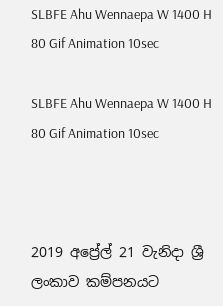SLBFE Ahu Wennaepa W 1400 H 80 Gif Animation 10sec

SLBFE Ahu Wennaepa W 1400 H 80 Gif Animation 10sec



2019 අප්‍රේල් 21 වැනිදා ශ්‍රී ලංකාව කම්පනයට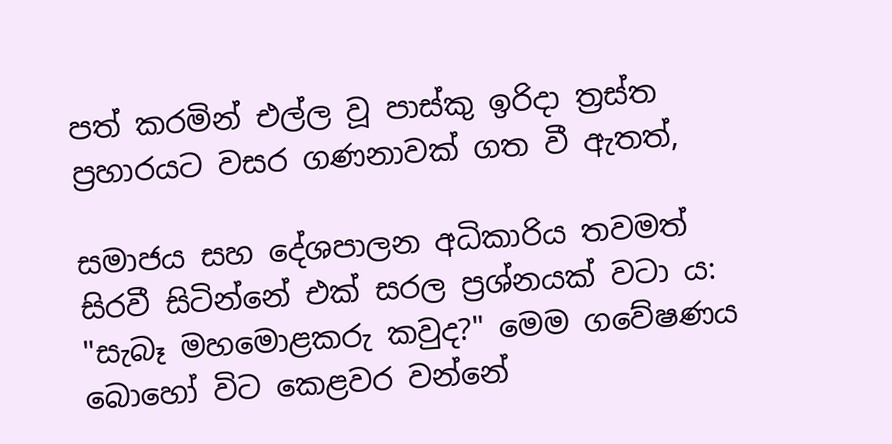පත් කරමින් එල්ල වූ පාස්කු ඉරිදා ත්‍රස්ත ප්‍රහාරයට වසර ගණනාවක් ගත වී ඇතත්,

සමාජය සහ දේශපාලන අධිකාරිය තවමත් සිරවී සිටින්නේ එක් සරල ප්‍රශ්නයක් වටා ය: "සැබෑ මහමොළකරු කවුද?" මෙම ගවේෂණය බොහෝ විට කෙළවර වන්නේ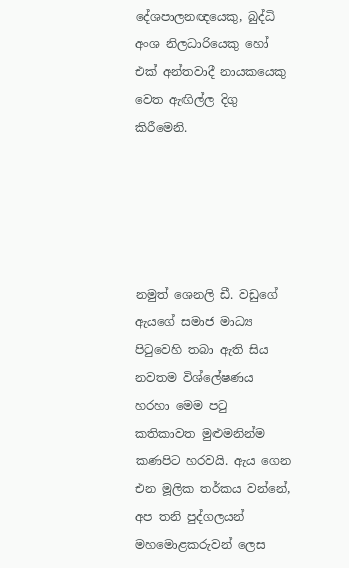දේශපාලනඥයෙකු, බුද්ධි අංශ නිලධාරියෙකු හෝ එක් අන්තවාදී නායකයෙකු වෙත ඇඟිල්ල දිගු කිරීමෙනි.





නමුත් ශෙනලි ඩී. වඩුගේ ඇයගේ සමාජ මාධ්‍ය පිටුවෙහි තබා ඇති සිය නවතම විශ්ලේෂණය හරහා මෙම පටු කතිකාවත මුළුමනින්ම කණපිට හරවයි. ඇය ගෙන එන මූලික තර්කය වන්නේ, අප තනි පුද්ගලයන් මහමොළකරුවන් ලෙස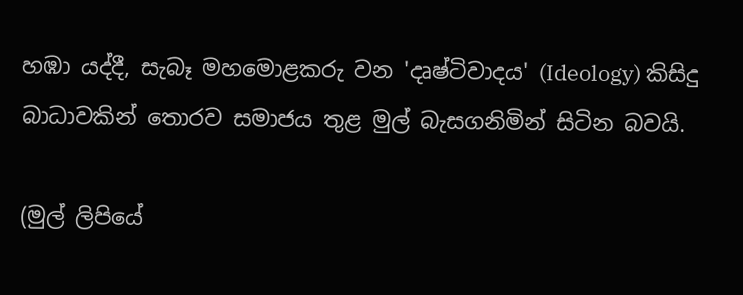හඹා යද්දී, සැබෑ මහමොළකරු වන 'දෘෂ්ටිවාදය' (Ideology) කිසිදු බාධාවකින් තොරව සමාජය තුළ මුල් බැසගනිමින් සිටින බවයි.

(මුල් ලිපියේ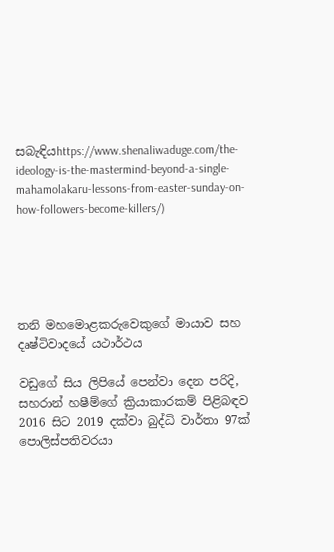සබැඳියhttps://www.shenaliwaduge.com/the-ideology-is-the-mastermind-beyond-a-single-mahamolakaru-lessons-from-easter-sunday-on-how-followers-become-killers/)





තනි මහමොළකරුවෙකුගේ මායාව සහ දෘෂ්ටිවාදයේ යථාර්ථය

වඩුගේ සිය ලිපියේ පෙන්වා දෙන පරිදි, සහරාන් හෂීම්ගේ ක්‍රියාකාරකම් පිළිබඳව 2016 සිට 2019 දක්වා බුද්ධි වාර්තා 97ක් පොලිස්පතිවරයා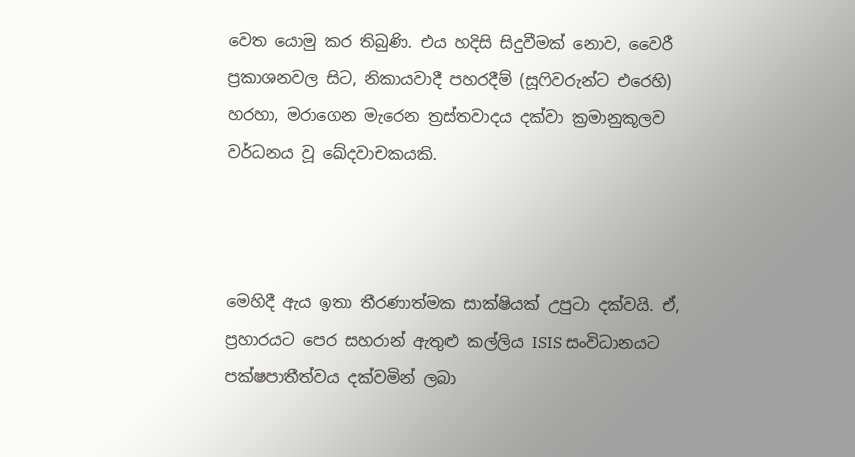වෙත යොමු කර තිබුණි. එය හදිසි සිදුවීමක් නොව, වෛරී ප්‍රකාශනවල සිට, නිකායවාදී පහරදීම් (සූෆිවරුන්ට එරෙහි) හරහා, මරාගෙන මැරෙන ත්‍රස්තවාදය දක්වා ක්‍රමානුකූලව වර්ධනය වූ ඛේදවාචකයකි.



මෙහිදී ඇය ඉතා තීරණාත්මක සාක්ෂියක් උපුටා දක්වයි. ඒ, ප්‍රහාරයට පෙර සහරාන් ඇතුළු කල්ලිය ISIS සංවිධානයට පක්ෂපාතීත්වය දක්වමින් ලබා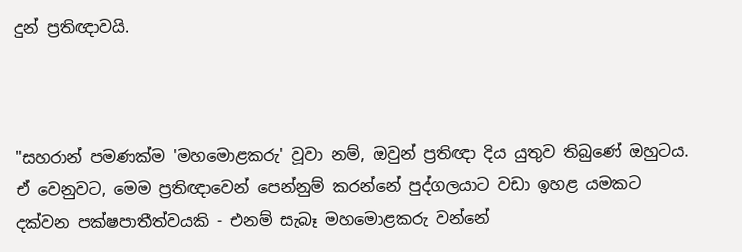දුන් ප්‍රතිඥාවයි.



"සහරාන් පමණක්ම 'මහමොළකරු' වූවා නම්, ඔවුන් ප්‍රතිඥා දිය යුතුව තිබුණේ ඔහුටය. ඒ වෙනුවට, මෙම ප්‍රතිඥාවෙන් පෙන්නුම් කරන්නේ පුද්ගලයාට වඩා ඉහළ යමකට දක්වන පක්ෂපාතීත්වයකි - එනම් සැබෑ මහමොළකරු වන්නේ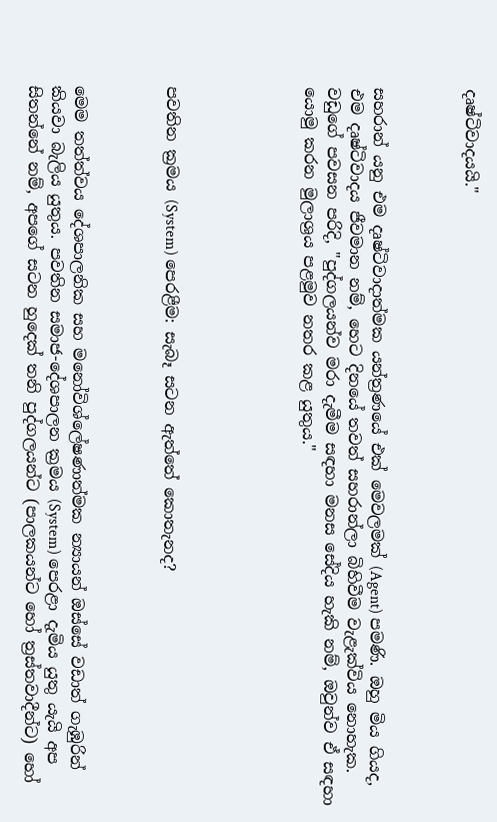දෘෂ්ටිවාදයයි."



සහරාන් යනු එම දෘෂ්ටිවාදාත්මක යන්ත්‍රණයේ එක් මෙවලමක් (Agent) පමණි. ඔහු මිය ගියද, එම දෘෂ්ටිවාදය ජීවමාන නම්, හෙට දිනයේ තවත් සහරාන්ලා බිහිවීම වැළැක්විය නොහැක. වඩුගේ පවසන පරිදි, "පුද්ගලයන්ව මරා දැමීම සඳහා මනස සේදිය හැකි නම්, ඔවුන්ව ඒ සඳහා යොමු කරන මුලාශ්‍රය පළමුව නතර කළ යුතුය."





පවතින ක්‍රමය (System) පෙරළීම: සැබෑ සටන ඇත්තේ කොතැනද?



මෙම තත්ත්වය දේශපාලනික සහ මනෝවිශ්ලේෂණාත්මක න්‍යායන් ඔස්සේ වඩාත් ගැඹුරින් කියවා බැලිය යුතුය. පවතින සමාජ-දේශපාලන ක්‍රමය (System) පෙරළා දැමිය යුතු යැයි අප සිතන්නේ නම්, අපගේ සටන හුදෙක් තනි පුද්ගලයන්ට (පාලකයන්ට හෝ ත්‍රස්තවාදීන්ට) හෝ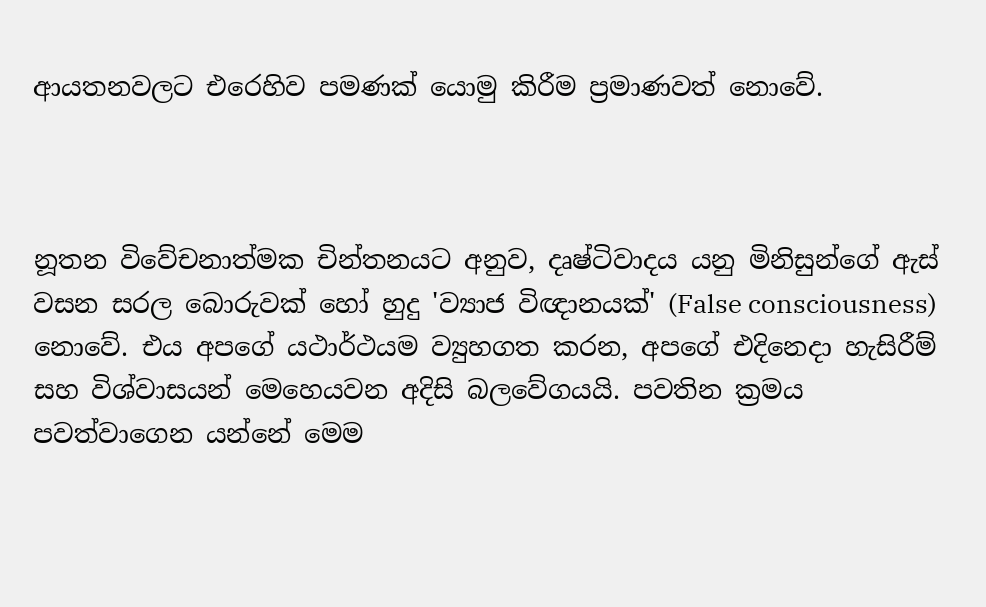ආයතනවලට එරෙහිව පමණක් යොමු කිරීම ප්‍රමාණවත් නොවේ.



නූතන විවේචනාත්මක චින්තනයට අනුව, දෘෂ්ටිවාදය යනු මිනිසුන්ගේ ඇස් වසන සරල බොරුවක් හෝ හුදු 'ව්‍යාජ විඥානයක්' (False consciousness) නොවේ. එය අපගේ යථාර්ථයම ව්‍යුහගත කරන, අපගේ එදිනෙදා හැසිරීම් සහ විශ්වාසයන් මෙහෙයවන අදිසි බලවේගයයි. පවතින ක්‍රමය පවත්වාගෙන යන්නේ මෙම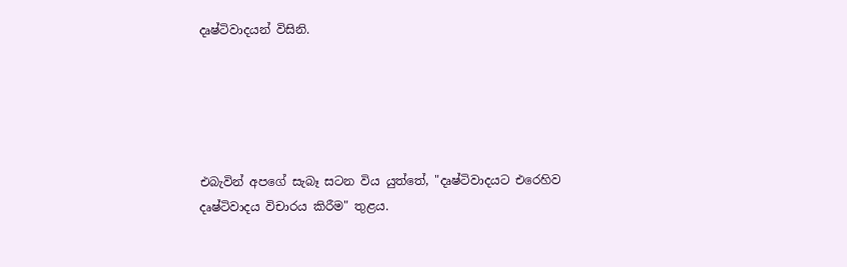දෘෂ්ටිවාදයන් විසිනි.





එබැවින් අපගේ සැබෑ සටන විය යුත්තේ, "දෘෂ්ටිවාදයට එරෙහිව දෘෂ්ටිවාදය විචාරය කිරීම" තුළය.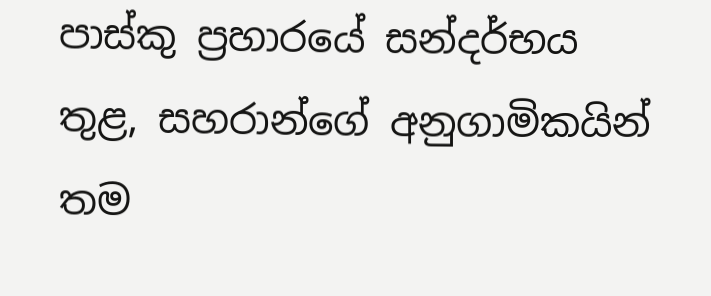පාස්කු ප්‍රහාරයේ සන්දර්භය තුළ, සහරාන්ගේ අනුගාමිකයින් තම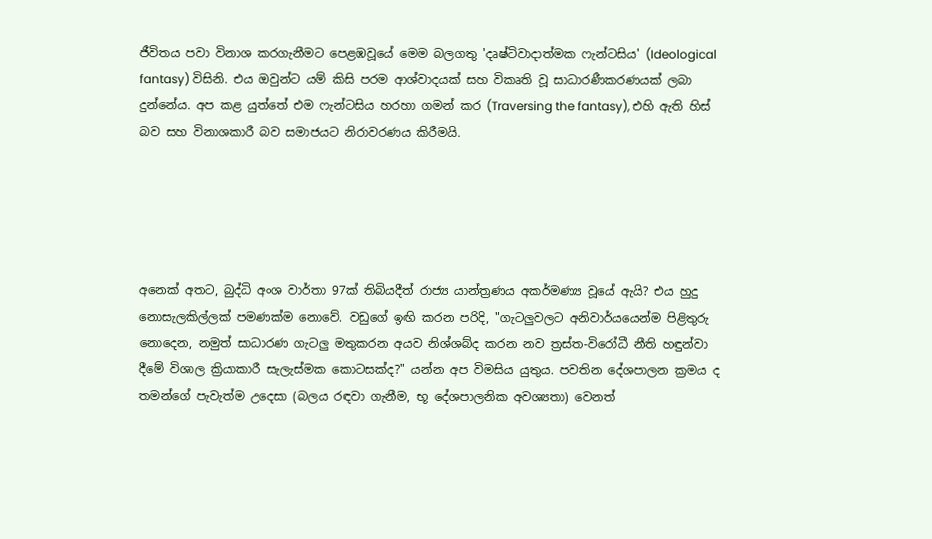ජීවිතය පවා විනාශ කරගැනීමට පෙළඹවූයේ මෙම බලගතු 'දෘෂ්ටිවාදාත්මක ෆැන්ටසිය' (Ideological fantasy) විසිනි. එය ඔවුන්ට යම් කිසි පරම ආශ්වාදයක් සහ විකෘති වූ සාධාරණීකරණයක් ලබා දුන්නේය. අප කළ යුත්තේ එම ෆැන්ටසිය හරහා ගමන් කර (Traversing the fantasy), එහි ඇති හිස් බව සහ විනාශකාරී බව සමාජයට නිරාවරණය කිරීමයි.





අනෙක් අතට, බුද්ධි අංශ වාර්තා 97ක් තිබියදීත් රාජ්‍ය යාන්ත්‍රණය අකර්මණ්‍ය වූයේ ඇයි? එය හුදු නොසැලකිල්ලක් පමණක්ම නොවේ. වඩුගේ ඉඟි කරන පරිදි, "ගැටලුවලට අනිවාර්යයෙන්ම පිළිතුරු නොදෙන, නමුත් සාධාරණ ගැටලු මතුකරන අයව නිශ්ශබ්ද කරන නව ත්‍රස්ත-විරෝධී නීති හඳුන්වා දීමේ විශාල ක්‍රියාකාරී සැලැස්මක කොටසක්ද?" යන්න අප විමසිය යුතුය. පවතින දේශපාලන ක්‍රමය ද තමන්ගේ පැවැත්ම උදෙසා (බලය රඳවා ගැනීම, භූ දේශපාලනික අවශ්‍යතා) වෙනත්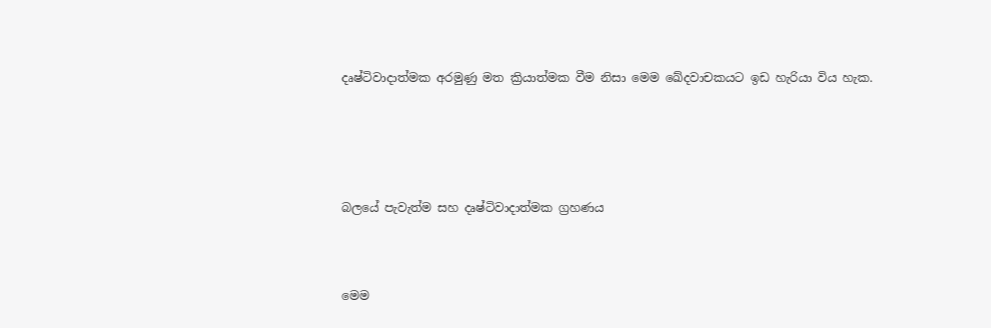දෘෂ්ටිවාදාත්මක අරමුණු මත ක්‍රියාත්මක වීම නිසා මෙම ඛේදවාචකයට ඉඩ හැරියා විය හැක.





බලයේ පැවැත්ම සහ දෘෂ්ටිවාදාත්මක ග්‍රහණය



මෙම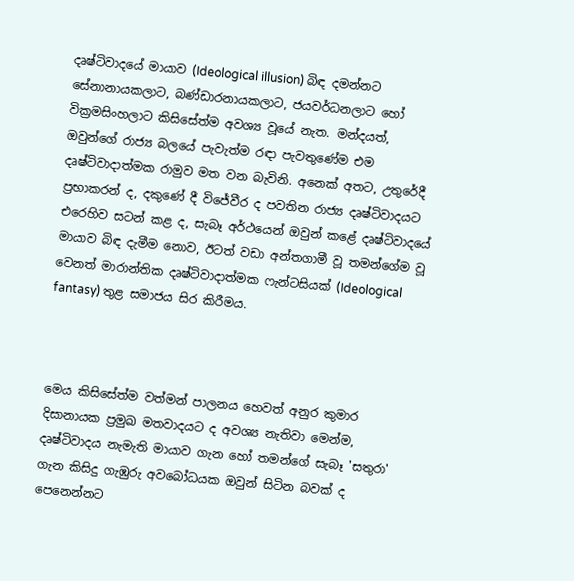දෘෂ්ටිවාදයේ මායාව (Ideological illusion) බිඳ දමන්නට සේනානායකලාට, බණ්ඩාරනායකලාට, ජයවර්ධනලාට හෝ වික්‍රමසිංහලාට කිසිසේත්ම අවශ්‍ය වූයේ නැත. මන්දයත්, ඔවුන්ගේ රාජ්‍ය බලයේ පැවැත්ම රඳා පැවතුණේම එම දෘෂ්ටිවාදාත්මක රාමුව මත වන බැවිනි. අනෙක් අතට, උතුරේදී ප්‍රභාකරන් ද, දකුණේ දී විජේවීර ද පවතින රාජ්‍ය දෘෂ්ටිවාදයට එරෙහිව සටන් කළ ද, සැබෑ අර්ථයෙන් ඔවුන් කළේ දෘෂ්ටිවාදයේ මායාව බිඳ දැමීම නොව, ඊටත් වඩා අන්තගාමී වූ තමන්ගේම වූ වෙනත් මාරාන්තික දෘෂ්ටිවාදාත්මක ෆැන්ටසියක් (Ideological fantasy) තුළ සමාජය සිර කිරීමය.



මෙය කිසිසේත්ම වත්මන් පාලනය හෙවත් අනුර කුමාර දිසානායක ප්‍රමුඛ මතවාදයට ද අවශ්‍ය නැතිවා මෙන්ම, දෘෂ්ටිවාදය නැමැති මායාව ගැන හෝ තමන්ගේ සැබෑ 'සතුරා' ගැන කිසිදු ගැඹුරු අවබෝධයක ඔවුන් සිටින බවක් ද පෙනෙන්නට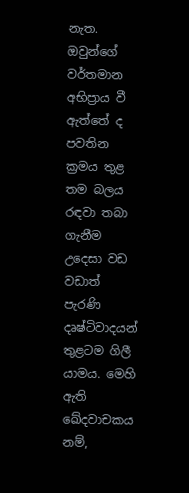නැත. ඔවුන්ගේ වර්තමාන අභිප්‍රාය වී ඇත්තේ ද පවතින ක්‍රමය තුළ තම බලය රඳවා තබා ගැනීම උදෙසා වඩ වඩාත් පැරණි දෘෂ්ටිවාදයන් තුළටම ගිලී යාමය. මෙහි ඇති ඛේදවාචකය නම්,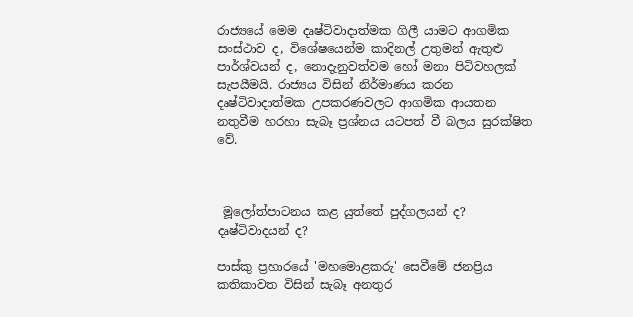රාජ්‍යයේ මෙම දෘෂ්ටිවාදාත්මක ගිලී යාමට ආගමික සංස්ථාව ද, විශේෂයෙන්ම කාදිනල් උතුමන් ඇතුළු පාර්ශ්වයන් ද, නොදැනුවත්වම හෝ මනා පිටිවහලක් සැපයීමයි. රාජ්‍යය විසින් නිර්මාණය කරන දෘෂ්ටිවාදාත්මක උපකරණවලට ආගමික ආයතන නතුවීම හරහා සැබෑ ප්‍රශ්නය යටපත් වී බලය සුරක්ෂිත වේ.



 මූලෝත්පාටනය කළ යුත්තේ පුද්ගලයන් ද? දෘෂ්ටිවාදයන් ද?

පාස්කු ප්‍රහාරයේ 'මහමොළකරු' සෙවීමේ ජනප්‍රිය කතිකාවත විසින් සැබෑ අනතුර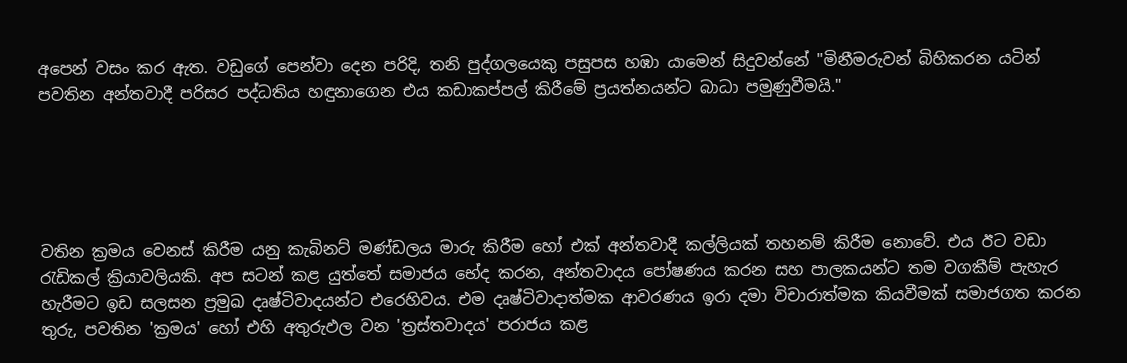අපෙන් වසං කර ඇත. වඩුගේ පෙන්වා දෙන පරිදි, තනි පුද්ගලයෙකු පසුපස හඹා යාමෙන් සිදුවන්නේ "මිනීමරුවන් බිහිකරන යටින් පවතින අන්තවාදී පරිසර පද්ධතිය හඳුනාගෙන එය කඩාකප්පල් කිරීමේ ප්‍රයත්නයන්ට බාධා පමුණුවීමයි."





වතින ක්‍රමය වෙනස් කිරීම යනු කැබිනට් මණ්ඩලය මාරු කිරීම හෝ එක් අන්තවාදී කල්ලියක් තහනම් කිරීම නොවේ. එය ඊට වඩා රැඩිකල් ක්‍රියාවලියකි. අප සටන් කළ යුත්තේ සමාජය භේද කරන, අන්තවාදය පෝෂණය කරන සහ පාලකයන්ට තම වගකීම් පැහැර හැරීමට ඉඩ සලසන ප්‍රමුඛ දෘෂ්ටිවාදයන්ට එරෙහිවය. එම දෘෂ්ටිවාදාත්මක ආවරණය ඉරා දමා විචාරාත්මක කියවීමක් සමාජගත කරන තුරු, පවතින 'ක්‍රමය' හෝ එහි අතුරුඵල වන 'ත්‍රස්තවාදය' පරාජය කළ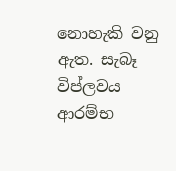නොහැකි වනු ඇත. සැබෑ විප්ලවය ආරම්භ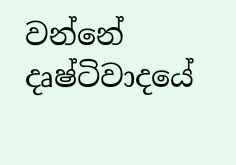වන්නේ දෘෂ්ටිවාදයේ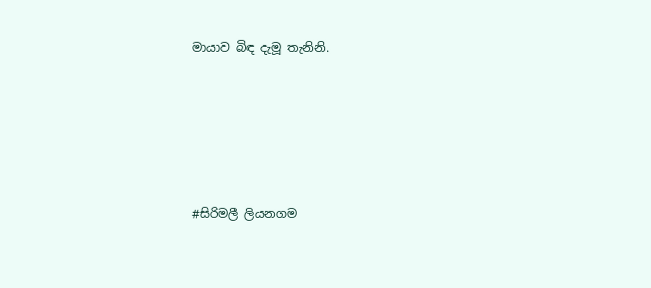මායාව බිඳ දැමූ තැනිනි.





#සිරිමලී ලියනගම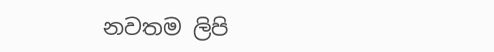නවතම ලිපි